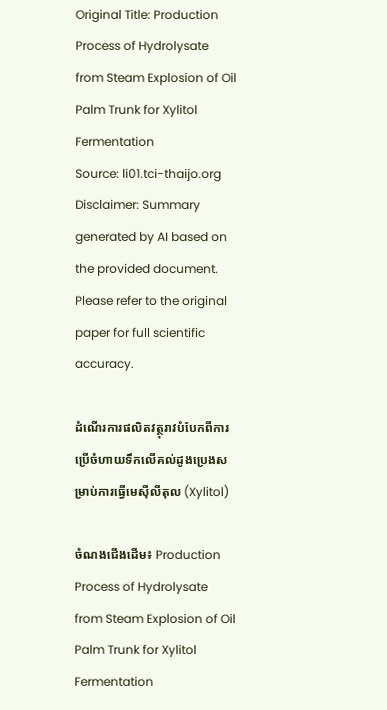Original Title: Production Process of Hydrolysate from Steam Explosion of Oil Palm Trunk for Xylitol Fermentation
Source: li01.tci-thaijo.org
Disclaimer: Summary generated by AI based on the provided document. Please refer to the original paper for full scientific accuracy.

ដំណើរការផលិតវត្ថុរាវបំបែកពីការប្រើចំហាយទឹកលើគល់ដូងប្រេងសម្រាប់ការធ្វើមេស៊ីលីតុល (Xylitol)

ចំណងជើងដើម៖ Production Process of Hydrolysate from Steam Explosion of Oil Palm Trunk for Xylitol Fermentation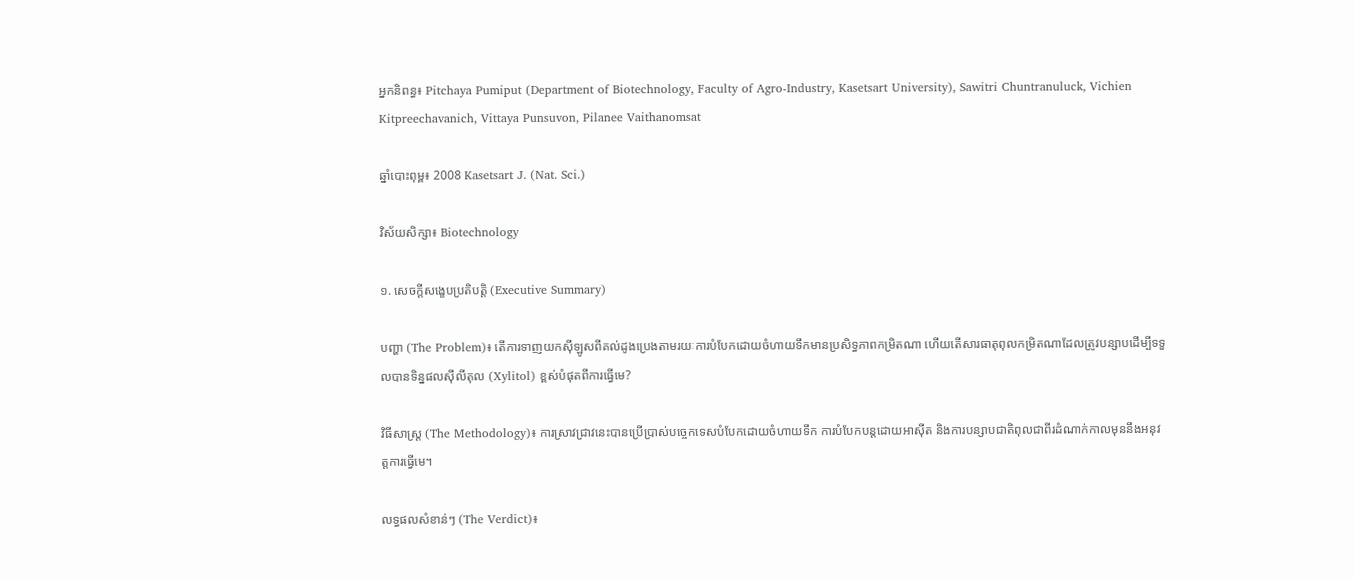អ្នកនិពន្ធ៖ Pitchaya Pumiput (Department of Biotechnology, Faculty of Agro-Industry, Kasetsart University), Sawitri Chuntranuluck, Vichien Kitpreechavanich, Vittaya Punsuvon, Pilanee Vaithanomsat

ឆ្នាំបោះពុម្ព៖ 2008 Kasetsart J. (Nat. Sci.)

វិស័យសិក្សា៖ Biotechnology

១. សេចក្តីសង្ខេបប្រតិបត្តិ (Executive Summary)

បញ្ហា (The Problem)៖ តើការទាញយកស៊ីឡូសពីគល់ដូងប្រេងតាមរយៈការបំបែកដោយចំហាយទឹកមានប្រសិទ្ធភាពកម្រិតណា ហើយតើសារធាតុពុលកម្រិតណាដែលត្រូវបន្សាបដើម្បីទទួលបានទិន្នផលស៊ីលីតុល (Xylitol) ខ្ពស់បំផុតពីការធ្វើមេ?

វិធីសាស្ត្រ (The Methodology)៖ ការស្រាវជ្រាវនេះបានប្រើប្រាស់បច្ចេកទេសបំបែកដោយចំហាយទឹក ការបំបែកបន្តដោយអាស៊ីត និងការបន្សាបជាតិពុលជាពីរដំណាក់កាលមុននឹងអនុវត្តការធ្វើមេ។

លទ្ធផលសំខាន់ៗ (The Verdict)៖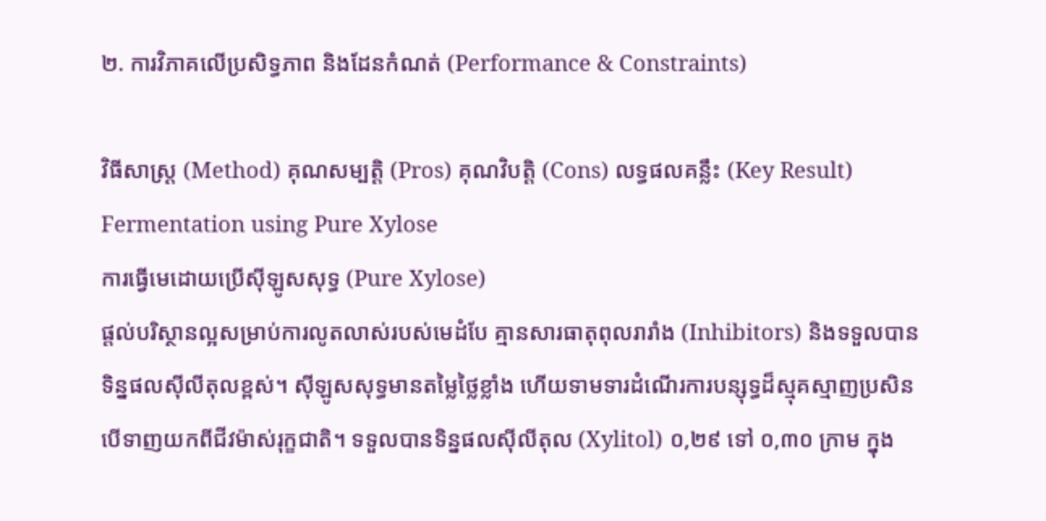២. ការវិភាគលើប្រសិទ្ធភាព និងដែនកំណត់ (Performance & Constraints)

វិធីសាស្ត្រ (Method) គុណសម្បត្តិ (Pros) គុណវិបត្តិ (Cons) លទ្ធផលគន្លឹះ (Key Result)
Fermentation using Pure Xylose
ការធ្វើមេដោយប្រើស៊ីឡូសសុទ្ធ (Pure Xylose)
ផ្តល់បរិស្ថានល្អសម្រាប់ការលូតលាស់របស់មេដំបែ គ្មានសារធាតុពុលរារាំង (Inhibitors) និងទទួលបានទិន្នផលស៊ីលីតុលខ្ពស់។ ស៊ីឡូសសុទ្ធមានតម្លៃថ្លៃខ្លាំង ហើយទាមទារដំណើរការបន្សុទ្ធដ៏ស្មុគស្មាញប្រសិនបើទាញយកពីជីវម៉ាស់រុក្ខជាតិ។ ទទួលបានទិន្នផលស៊ីលីតុល (Xylitol) ០,២៩ ទៅ ០,៣០ ក្រាម ក្នុង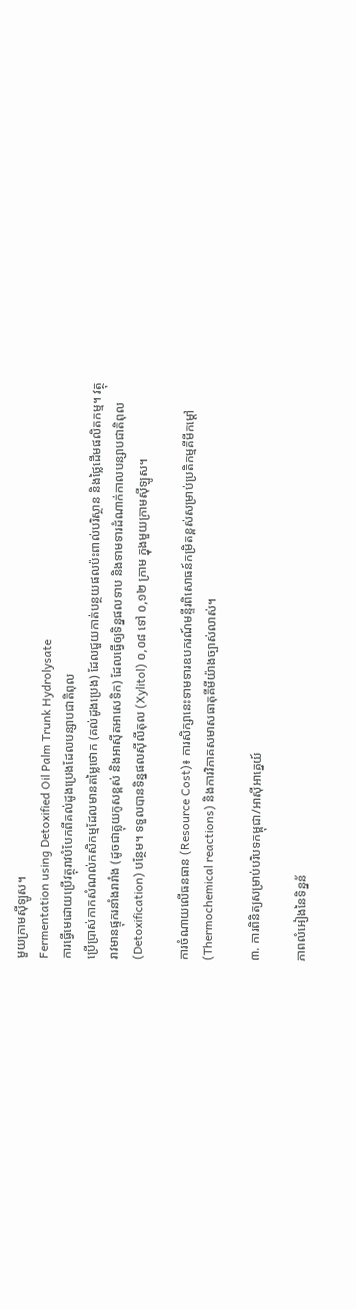មួយក្រាមស៊ីឡូស។
Fermentation using Detoxified Oil Palm Trunk Hydrolysate
ការធ្វើមេដោយប្រើវត្ថុរាវបំបែកពីគល់ដូងប្រេងដែលបន្សាបជាតិពុល
ប្រើប្រាស់កាកសំណល់កសិកម្មដែលមានតម្លៃថោក (គល់ដូងប្រេង) ដែលជួយកាត់បន្ថយផលប៉ះពាល់បរិស្ថាន និងថ្លៃដើមផលិតកម្ម។ វត្ថុរាវមានផ្ទុករនាំងរារាំង (ដូចជាគ្លុយកូសខ្ពស់ និងអាស៊ីតអាសេទិក) ដែលធ្វើឲ្យទិន្នផលទាប និងទាមទារដំណាក់កាលបន្សាបជាតិពុល (Detoxification) បន្ថែម។ ទទួលបានទិន្នផលស៊ីលីតុល (Xylitol) ០,០៨ ទៅ ០,១២ ក្រាម ក្នុងមួយក្រាមស៊ីឡូស។

ការចំណាយលើធនធាន (Resource Cost)៖ ការសិក្សានេះទាមទារឧបករណ៍មន្ទីរពិសោធន៍កម្រិតខ្ពស់សម្រាប់ប្រតិកម្មគីមីកម្ដៅ (Thermochemical reactions) និងការវិភាគសមាសធាតុគីមីយ៉ាងច្បាស់លាស់។

៣. ការពិនិត្យសម្រាប់បរិបទកម្ពុជា/អាស៊ីអាគ្នេយ៍

ភាពលំអៀងនៃទិន្នន័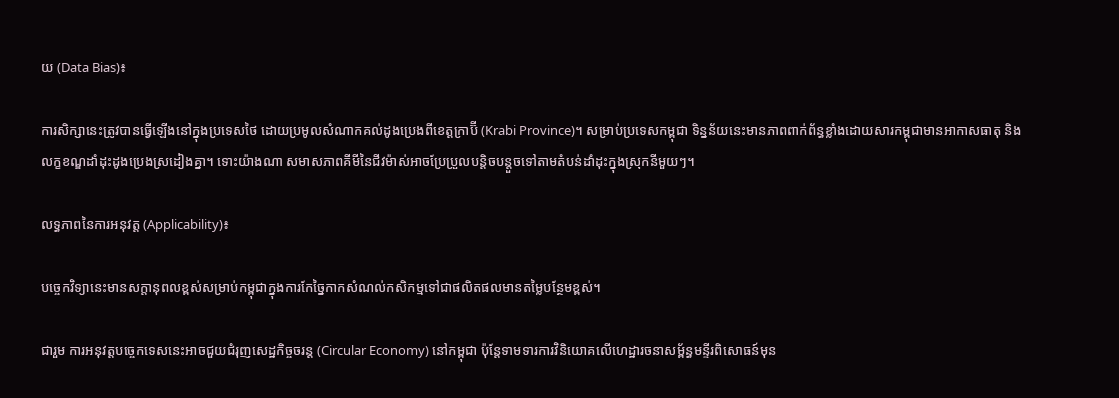យ (Data Bias)៖

ការសិក្សានេះត្រូវបានធ្វើឡើងនៅក្នុងប្រទេសថៃ ដោយប្រមូលសំណាកគល់ដូងប្រេងពីខេត្តក្រាប៊ី (Krabi Province)។ សម្រាប់ប្រទេសកម្ពុជា ទិន្នន័យនេះមានភាពពាក់ព័ន្ធខ្លាំងដោយសារកម្ពុជាមានអាកាសធាតុ និងលក្ខខណ្ឌដាំដុះដូងប្រេងស្រដៀងគ្នា។ ទោះយ៉ាងណា សមាសភាពគីមីនៃជីវម៉ាស់អាចប្រែប្រួលបន្តិចបន្តួចទៅតាមតំបន់ដាំដុះក្នុងស្រុកនីមួយៗ។

លទ្ធភាពនៃការអនុវត្ត (Applicability)៖

បច្ចេកវិទ្យានេះមានសក្តានុពលខ្ពស់សម្រាប់កម្ពុជាក្នុងការកែច្នៃកាកសំណល់កសិកម្មទៅជាផលិតផលមានតម្លៃបន្ថែមខ្ពស់។

ជារួម ការអនុវត្តបច្ចេកទេសនេះអាចជួយជំរុញសេដ្ឋកិច្ចចរន្ត (Circular Economy) នៅកម្ពុជា ប៉ុន្តែទាមទារការវិនិយោគលើហេដ្ឋារចនាសម្ព័ន្ធមន្ទីរពិសោធន៍មុន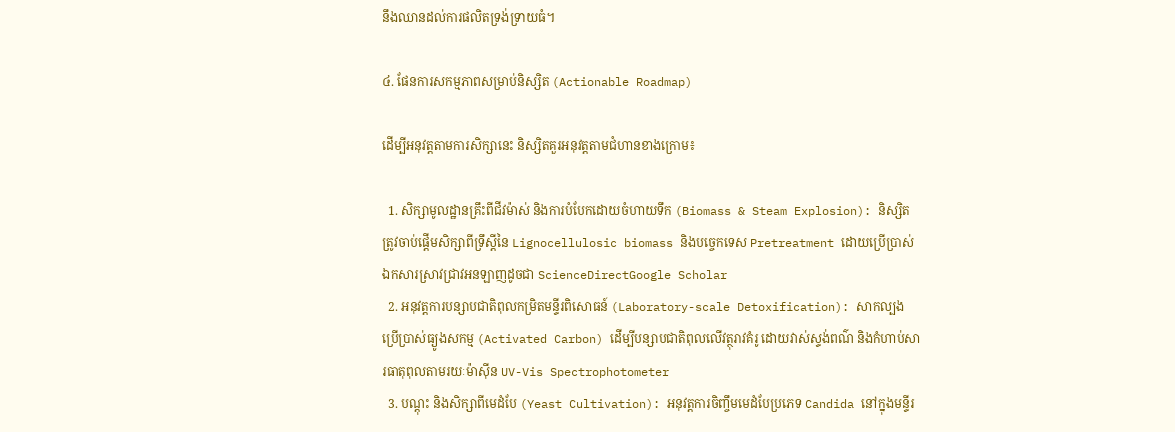នឹងឈានដល់ការផលិតទ្រង់ទ្រាយធំ។

៤. ផែនការសកម្មភាពសម្រាប់និស្សិត (Actionable Roadmap)

ដើម្បីអនុវត្តតាមការសិក្សានេះ និស្សិតគួរអនុវត្តតាមជំហានខាងក្រោម៖

  1. សិក្សាមូលដ្ឋានគ្រឹះពីជីវម៉ាស់ និងការបំបែកដោយចំហាយទឹក (Biomass & Steam Explosion): និស្សិតត្រូវចាប់ផ្តើមសិក្សាពីទ្រឹស្តីនៃ Lignocellulosic biomass និងបច្ចេកទេស Pretreatment ដោយប្រើប្រាស់ឯកសារស្រាវជ្រាវអនឡាញដូចជា ScienceDirectGoogle Scholar
  2. អនុវត្តការបន្សាបជាតិពុលកម្រិតមន្ទីរពិសោធន៍ (Laboratory-scale Detoxification): សាកល្បងប្រើប្រាស់ធ្យូងសកម្ម (Activated Carbon) ដើម្បីបន្សាបជាតិពុលលើវត្ថុរាវគំរូ ដោយវាស់ស្ទង់ពណ៌ និងកំហាប់សារធាតុពុលតាមរយៈម៉ាស៊ីន UV-Vis Spectrophotometer
  3. បណ្តុះ និងសិក្សាពីមេដំបែ (Yeast Cultivation): អនុវត្តការចិញ្ចឹមមេដំបែប្រភេទ Candida នៅក្នុងមន្ទីរ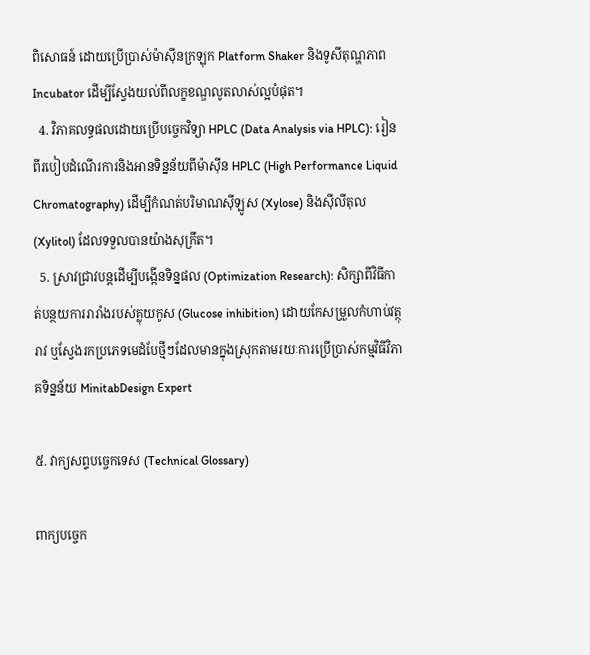ពិសោធន៍ ដោយប្រើប្រាស់ម៉ាស៊ីនក្រឡុក Platform Shaker និងទូសីតុណ្ហភាព Incubator ដើម្បីស្វែងយល់ពីលក្ខខណ្ឌលូតលាស់ល្អបំផុត។
  4. វិភាគលទ្ធផលដោយប្រើបច្ចេកវិទ្យា HPLC (Data Analysis via HPLC): រៀនពីរបៀបដំណើរការនិងអានទិន្នន័យពីម៉ាស៊ីន HPLC (High Performance Liquid Chromatography) ដើម្បីកំណត់បរិមាណស៊ីឡូស (Xylose) និងស៊ីលីតុល (Xylitol) ដែលទទួលបានយ៉ាងសុក្រឹត។
  5. ស្រាវជ្រាវបន្តដើម្បីបង្កើនទិន្នផល (Optimization Research): សិក្សាពីវិធីកាត់បន្ថយការរារាំងរបស់គ្លុយកូស (Glucose inhibition) ដោយកែសម្រួលកំហាប់វត្ថុរាវ ឬស្វែងរកប្រភេទមេដំបែថ្មីៗដែលមានក្នុងស្រុកតាមរយៈការប្រើប្រាស់កម្មវិធីវិភាគទិន្នន័យ MinitabDesign Expert

៥. វាក្យសព្ទបច្ចេកទេស (Technical Glossary)

ពាក្យបច្ចេក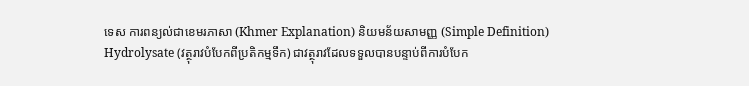ទេស ការពន្យល់ជាខេមរភាសា (Khmer Explanation) និយមន័យសាមញ្ញ (Simple Definition)
Hydrolysate (វត្ថុរាវបំបែកពីប្រតិកម្មទឹក) ជាវត្ថុរាវដែលទទួលបានបន្ទាប់ពីការបំបែក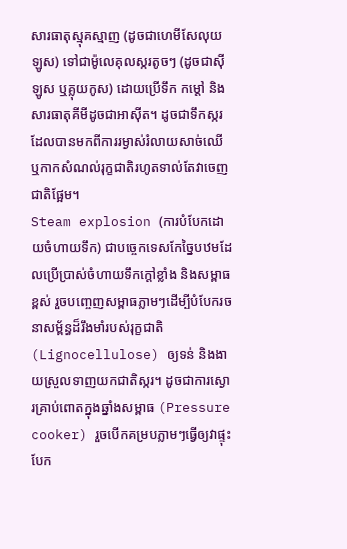សារធាតុស្មុគស្មាញ (ដូចជាហេមីសែលុយឡូស) ទៅជាម៉ូលេគុលស្ករតូចៗ (ដូចជាស៊ីឡូស ឬគ្លុយកូស) ដោយប្រើទឹក កម្ដៅ និងសារធាតុគីមីដូចជាអាស៊ីត។ ដូចជាទឹកស្ករដែលបានមកពីការរម្ងាស់រំលាយសាច់ឈើ ឬកាកសំណល់រុក្ខជាតិរហូតទាល់តែវាចេញជាតិផ្អែម។
Steam explosion (ការបំបែកដោយចំហាយទឹក) ជាបច្ចេកទេសកែច្នៃបឋមដែលប្រើប្រាស់ចំហាយទឹកក្ដៅខ្លាំង និងសម្ពាធខ្ពស់ រួចបញ្ចេញសម្ពាធភ្លាមៗដើម្បីបំបែករចនាសម្ព័ន្ធដ៏រឹងមាំរបស់រុក្ខជាតិ (Lignocellulose) ឲ្យទន់ និងងាយស្រួលទាញយកជាតិស្ករ។ ដូចជាការស្ងោរគ្រាប់ពោតក្នុងឆ្នាំងសម្ពាធ (Pressure cooker) រួចបើកគម្របភ្លាមៗធ្វើឲ្យវាផ្ទុះបែក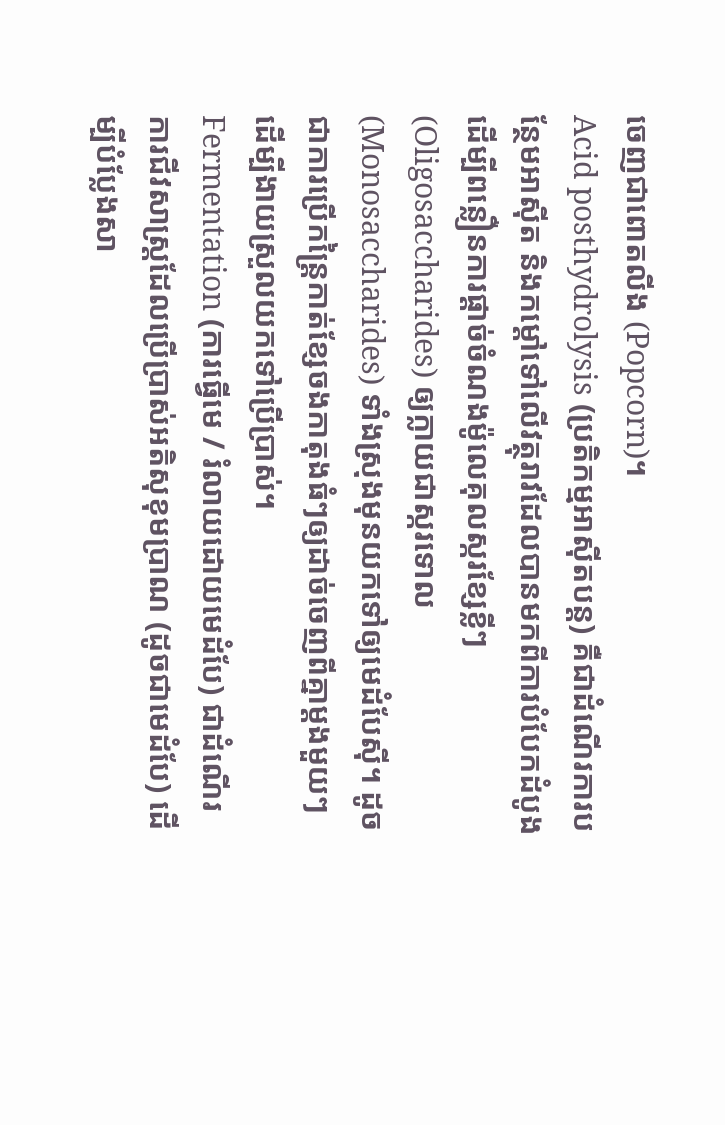ចេញជាពោតលីង (Popcorn)។
Acid posthydrolysis (ប្រតិកម្មអាស៊ីតបន្ត) គឺជាដំណើរការបន្ថែមអាស៊ីត និងកម្ដៅទៅលើវត្ថុរាវដែលបានមកពីការបំបែកដំបូង ដើម្បីពន្លឿនការផ្ដាច់ចំណងម៉ូលេគុលស្ករខ្សែខ្លីៗ (Oligosaccharides) ឲ្យក្លាយជាស្ករទោល (Monosaccharides) ទាំងស្រុងមុនយកទៅឲ្យមេដំបែស៊ី។ ដូចជាការប្រើកន្ត្រៃកាត់ខ្សែចងកាតុងធំៗឲ្យដាច់ចេញពីគ្នាម្ដងមួយៗ ដើម្បីងាយស្រួលយកទៅប្រើប្រាស់។
Fermentation (ការធ្វើមេ / រំលាយដោយមេដំបែ) ជាដំណើរការជីវសាស្រ្តដែលប្រើប្រាស់អតិសុខុមប្រាណ (ដូចជាមេដំបែ) ដើម្បីបំប្លែងសា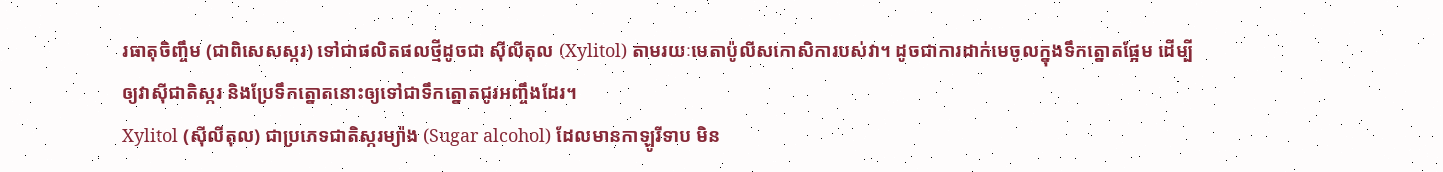រធាតុចិញ្ចឹម (ជាពិសេសស្ករ) ទៅជាផលិតផលថ្មីដូចជា ស៊ីលីតុល (Xylitol) តាមរយៈមេតាប៉ូលីសកោសិការបស់វា។ ដូចជាការដាក់មេចូលក្នុងទឹកត្នោតផ្អែម ដើម្បីឲ្យវាស៊ីជាតិស្ករ និងប្រែទឹកត្នោតនោះឲ្យទៅជាទឹកត្នោតជូរអញ្ចឹងដែរ។
Xylitol (ស៊ីលីតុល) ជាប្រភេទជាតិស្ករម្យ៉ាង (Sugar alcohol) ដែលមានកាឡូរីទាប មិន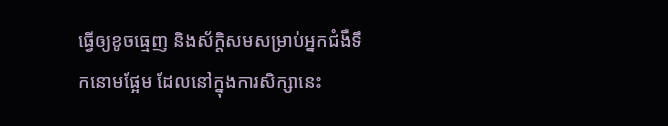ធ្វើឲ្យខូចធ្មេញ និងស័ក្តិសមសម្រាប់អ្នកជំងឺទឹកនោមផ្អែម ដែលនៅក្នុងការសិក្សានេះ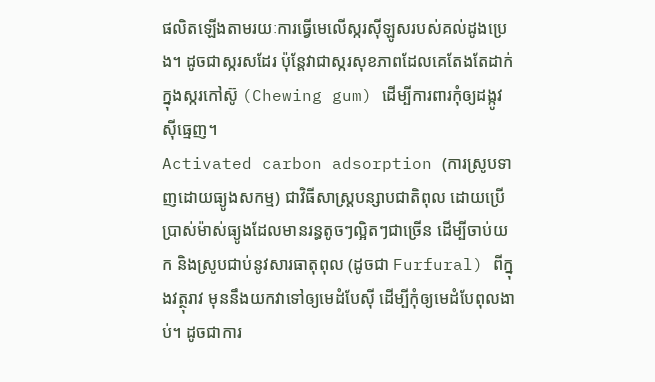ផលិតឡើងតាមរយៈការធ្វើមេលើស្ករស៊ីឡូសរបស់គល់ដូងប្រេង។ ដូចជាស្ករសដែរ ប៉ុន្តែវាជាស្ករសុខភាពដែលគេតែងតែដាក់ក្នុងស្ករកៅស៊ូ (Chewing gum) ដើម្បីការពារកុំឲ្យដង្កូវស៊ីធ្មេញ។
Activated carbon adsorption (ការស្រូបទាញដោយធ្យូងសកម្ម) ជាវិធីសាស្រ្តបន្សាបជាតិពុល ដោយប្រើប្រាស់ម៉ាស់ធ្យូងដែលមានរន្ធតូចៗល្អិតៗជាច្រើន ដើម្បីចាប់យក និងស្រូបជាប់នូវសារធាតុពុល (ដូចជា Furfural) ពីក្នុងវត្ថុរាវ មុននឹងយកវាទៅឲ្យមេដំបែស៊ី ដើម្បីកុំឲ្យមេដំបែពុលងាប់។ ដូចជាការ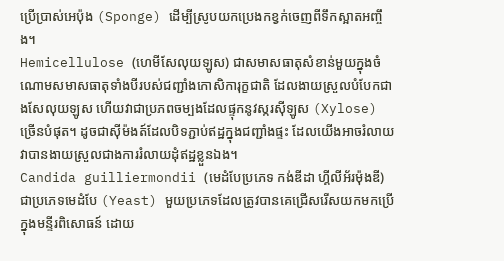ប្រើប្រាស់អេប៉ុង (Sponge) ដើម្បីស្រូបយកប្រេងកខ្វក់ចេញពីទឹកស្អាតអញ្ចឹង។
Hemicellulose (ហេមីសែលុយឡូស) ជាសមាសធាតុសំខាន់មួយក្នុងចំណោមសមាសធាតុទាំងបីរបស់ជញ្ជាំងកោសិការុក្ខជាតិ ដែលងាយស្រួលបំបែកជាងសែលុយឡូស ហើយវាជាប្រភពចម្បងដែលផ្ទុកនូវស្ករស៊ីឡូស (Xylose) ច្រើនបំផុត។ ដូចជាស៊ីម៉ងត៍ដែលបិទភ្ជាប់ឥដ្ឋក្នុងជញ្ជាំងផ្ទះ ដែលយើងអាចរំលាយវាបានងាយស្រួលជាងការរំលាយដុំឥដ្ឋខ្លួនឯង។
Candida guilliermondii (មេដំបែប្រភេទ កង់ឌីដា ហ្គីលីអ័រម៉ុងឌី) ជាប្រភេទមេដំបែ (Yeast) មួយប្រភេទដែលត្រូវបានគេជ្រើសរើសយកមកប្រើក្នុងមន្ទីរពិសោធន៍ ដោយ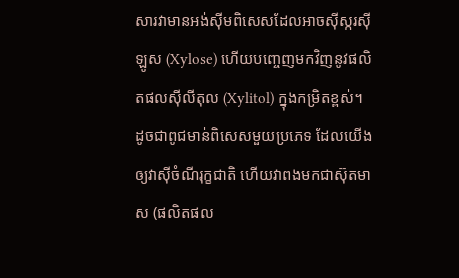សារវាមានអង់ស៊ីមពិសេសដែលអាចស៊ីស្ករស៊ីឡូស (Xylose) ហើយបញ្ចេញមកវិញនូវផលិតផលស៊ីលីតុល (Xylitol) ក្នុងកម្រិតខ្ពស់។ ដូចជាពូជមាន់ពិសេសមួយប្រភេទ ដែលយើងឲ្យវាស៊ីចំណីរុក្ខជាតិ ហើយវាពងមកជាស៊ុតមាស (ផលិតផល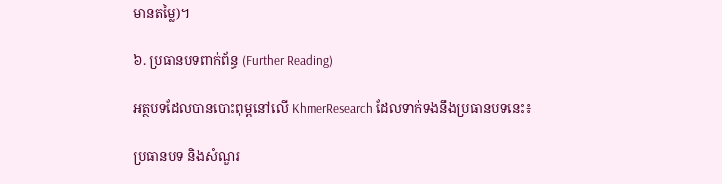មានតម្លៃ)។

៦. ប្រធានបទពាក់ព័ន្ធ (Further Reading)

អត្ថបទដែលបានបោះពុម្ពនៅលើ KhmerResearch ដែលទាក់ទងនឹងប្រធានបទនេះ៖

ប្រធានបទ និងសំណួរ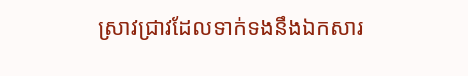ស្រាវជ្រាវដែលទាក់ទងនឹងឯកសារ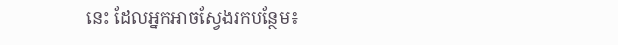នេះ ដែលអ្នកអាចស្វែងរកបន្ថែម៖